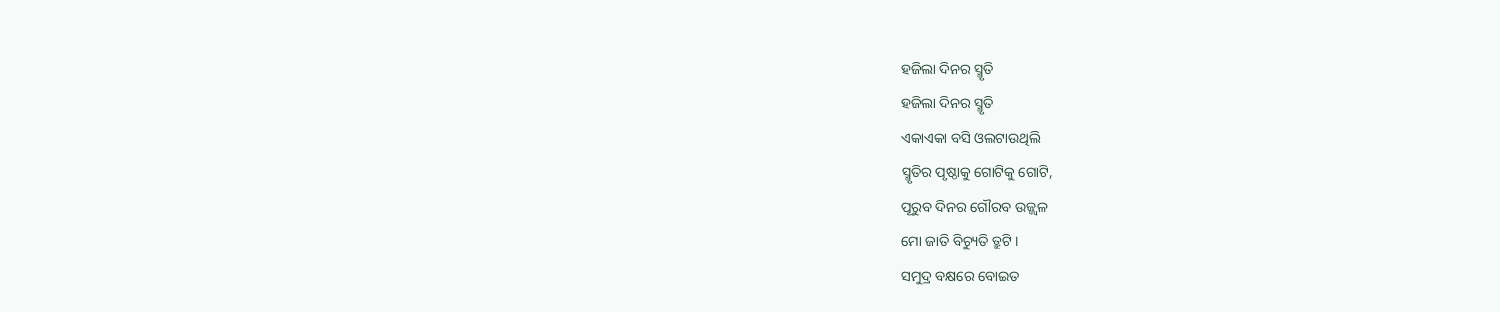ହଜିଲା ଦିନର ସ୍ମୃତି
ହଜିଲା ଦିନର ସ୍ମୃତି
ଏକାଏକା ବସି ଓଲଟାଉଥିଲି
ସ୍ମୃତିର ପୃଷ୍ଠାକୁ ଗୋଟିକୁ ଗୋଟି,
ପୂରୁବ ଦିନର ଗୌରବ ଉଜ୍ଜ୍ୱଳ
ମୋ ଜାତି ବିଚ୍ୟୁତି ତ୍ରୁଟି ।
ସମୁଦ୍ର ବକ୍ଷରେ ବୋଇତ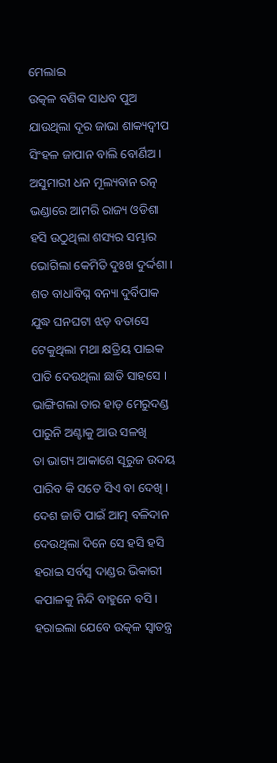ମେଲାଇ
ଉତ୍କଳ ବଣିକ ସାଧବ ପୁଅ
ଯାଉଥିଲା ଦୂର ଜାଭା ଶାକ୍ୟଦ୍ୱୀପ
ସିଂହଳ ଜାପାନ ବାଲି ବୋର୍ଣିଅ ।
ଅସୁମାରୀ ଧନ ମୂଲ୍ୟବାନ ରତ୍ନ
ଭଣ୍ଡାରେ ଆମରି ରାଜ୍ୟ ଓଡିଶା
ହସି ଉଠୁଥିଲା ଶସ୍ୟର ସମ୍ଭାର
ଭୋଗିଲା କେମିତି ଦୁଃଖ ଦୁର୍ଦ୍ଦଶା ।
ଶତ ବାଧାବିଘ୍ନ ବନ୍ୟା ଦୁର୍ବିପାକ
ଯୁଦ୍ଧ ଘନଘଟା ଝଡ଼ ବତାସେ
ଟେକୁଥିଲା ମଥା କ୍ଷତ୍ରିୟ ପାଇକ
ପାତି ଦେଉଥିଲା ଛାତି ସାହସେ ।
ଭାଙ୍ଗିଗଲା ତାର ହାଡ଼ ମେରୁଦଣ୍ଡ
ପାରୁନି ଅଣ୍ଟାକୁ ଆଉ ସଳଖି
ତା ଭାଗ୍ୟ ଆକାଶେ ସୂରୁଜ ଉଦୟ
ପାରିବ କି ସତେ ସିଏ ବା ଦେଖି ।
ଦେଶ ଜାତି ପାଇଁ ଆତ୍ମ ବଳିଦାନ
ଦେଉଥିଲା ଦିନେ ସେ ହସି ହସି
ହରାଇ ସର୍ବସ୍ୱ ଦାଣ୍ଡର ଭିକାରୀ
କପାଳକୁ ନିନ୍ଦି ବାହୁନେ ବସି ।
ହରାଇଲା ଯେବେ ଉତ୍କଳ ସ୍ୱାତନ୍ତ୍ର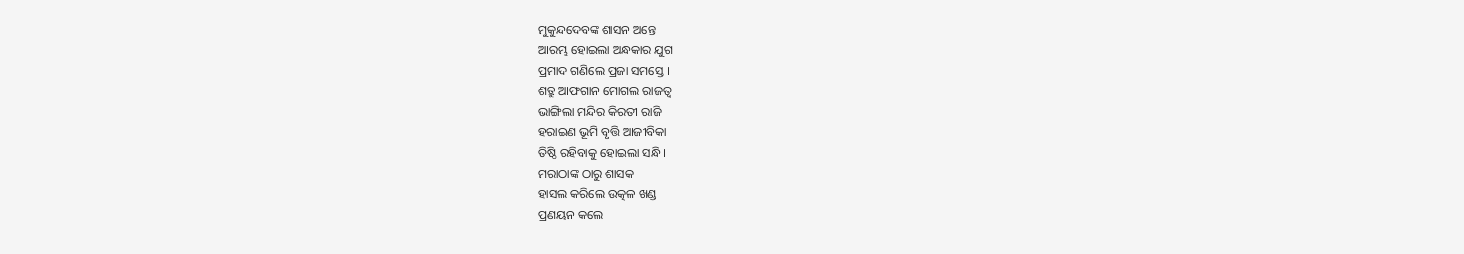ମୁକୁନ୍ଦଦେବଙ୍କ ଶାସନ ଅନ୍ତେ
ଆରମ୍ଭ ହୋଇଲା ଅନ୍ଧକାର ଯୁଗ
ପ୍ରମାଦ ଗଣିଲେ ପ୍ରଜା ସମସ୍ତେ ।
ଶତ୍ରୁ ଆଫଗାନ ମୋଗଲ ରାଜତ୍ୱ
ଭାଙ୍ଗିଲା ମନ୍ଦିର କିରତୀ ରାଜି
ହରାଇଣ ଭୂମି ବୃତ୍ତି ଆଜୀବିକା
ତିଷ୍ଠି ରହିବାକୁ ହୋଇଲା ସନ୍ଧି ।
ମରାଠାଙ୍କ ଠାରୁ ଶାସକ
ହାସଲ କରିଲେ ଉତ୍କଳ ଖଣ୍ଡ
ପ୍ରଣୟନ କଲେ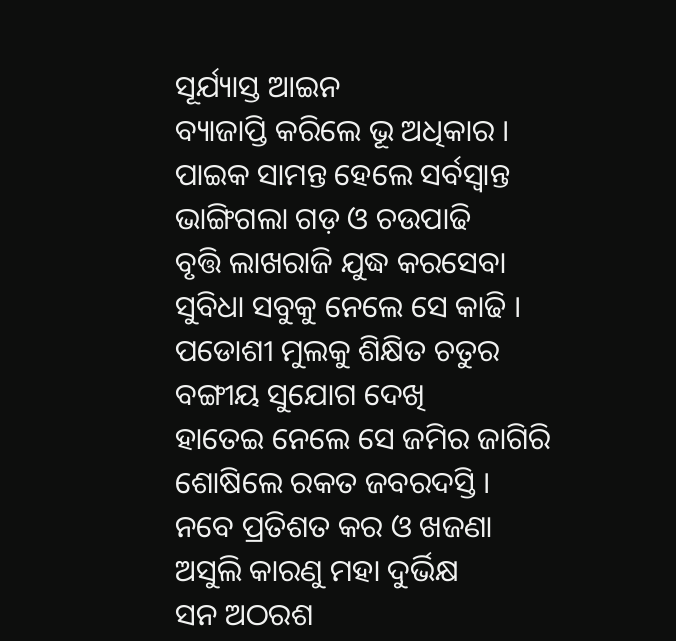ସୂର୍ଯ୍ୟାସ୍ତ ଆଇନ
ବ୍ୟାଜାପ୍ତି କରିଲେ ଭୂ ଅଧିକାର ।
ପାଇକ ସାମନ୍ତ ହେଲେ ସର୍ବସ୍ୱାନ୍ତ
ଭାଙ୍ଗିଗଲା ଗଡ଼ ଓ ଚଉପାଢି
ବୃତ୍ତି ଲାଖରାଜି ଯୁଦ୍ଧ କରସେବା
ସୁବିଧା ସବୁକୁ ନେଲେ ସେ କାଢି ।
ପଡୋଶୀ ମୁଲକୁ ଶିକ୍ଷିତ ଚତୁର
ବଙ୍ଗୀୟ ସୁଯୋଗ ଦେଖି
ହାତେଇ ନେଲେ ସେ ଜମିର ଜାଗିରି
ଶୋଷିଲେ ରକତ ଜବରଦସ୍ତି ।
ନବେ ପ୍ରତିଶତ କର ଓ ଖଜଣା
ଅସୁଲି କାରଣୁ ମହା ଦୁର୍ଭିକ୍ଷ
ସନ ଅଠରଶ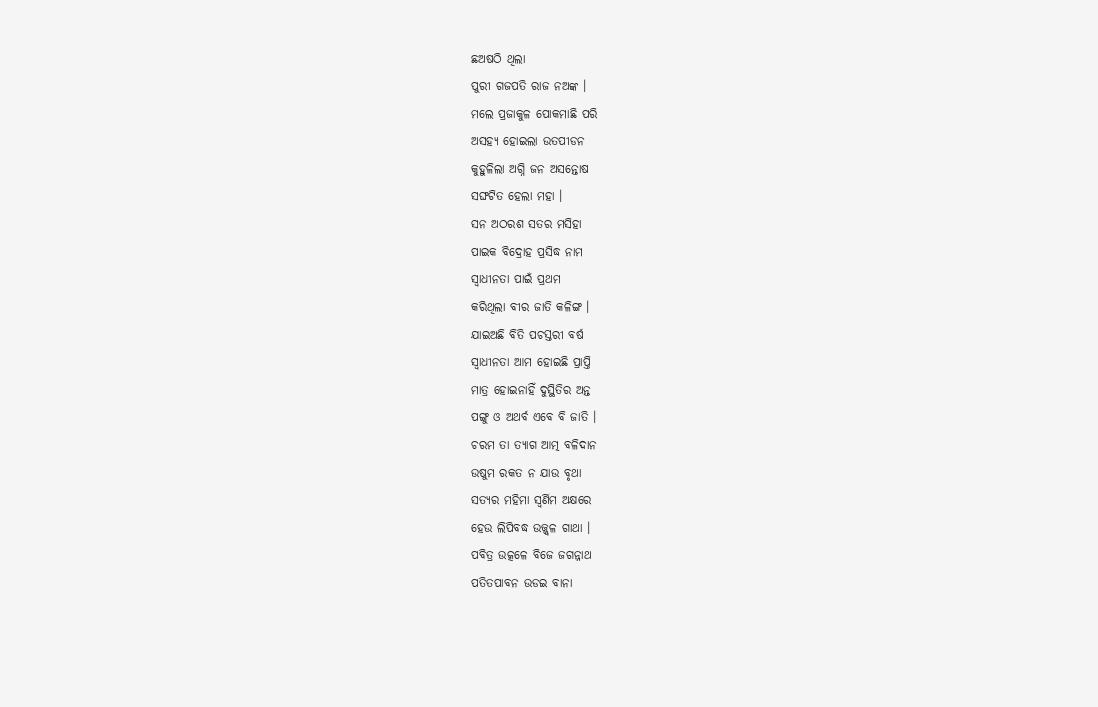ଛଅଷଠି ଥିଲା
ପୁରୀ ଗଜପତି ରାଜ ନଅଙ୍କ ।
ମଲେ ପ୍ରଜାକୁଳ ପୋକମାଛି ପରି
ଅସହ୍ୟ ହୋଇଲା ଉତପୀଡନ
କୁହୁଳିଲା ଅଗ୍ନି ଜନ ଅସନ୍ତୋଷ
ସଙ୍ଘଟିତ ହେଲା ମହା ।
ସନ ଅଠରଶ ସତର ମସିହା
ପାଇକ ବିଦ୍ରୋହ ପ୍ରସିଦ୍ଧ ନାମ
ସ୍ୱାଧୀନତା ପାଇଁ ପ୍ରଥମ
କରିଥିଲା ବୀର ଜାତି କଳିଙ୍ଗ ।
ଯାଇଅଛି ବିତି ପଚସ୍ତରୀ ବର୍ଷ
ସ୍ୱାଧୀନତା ଆମ ହୋଇଛି ପ୍ରାପ୍ତି
ମାତ୍ର ହୋଇନାହିଁ ଦୁସ୍ଥିତିର ଅନ୍ତ
ପଙ୍ଗୁ ଓ ଅଥର୍ବ ଏବେ ବି ଜାତି ।
ଚରମ ତା ତ୍ୟାଗ ଆତ୍ମ ବଳିଦାନ
ଉଷୁମ ରକତ ନ ଯାଉ ବୃଥା
ସତ୍ୟର ମହିମା ସ୍ୱର୍ଣିମ ଅକ୍ଷରେ
ହେଉ ଲିପିବଦ୍ଧ ଉଜ୍ଜ୍ବଳ ଗାଥା ।
ପବିତ୍ର ଉତ୍କଳେ ବିଜେ ଜଗନ୍ନାଥ
ପତିତପାବନ ଉଡଇ ବାନା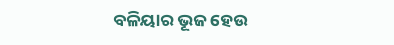ବଳିୟାର ଭୂଜ ହେଉ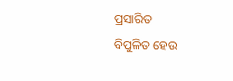ପ୍ରସାରିତ
ବିପୁଳିତ ହେଉ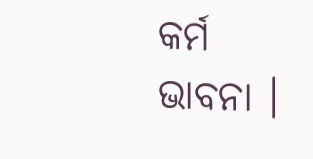କର୍ମ ଭାବନା ।